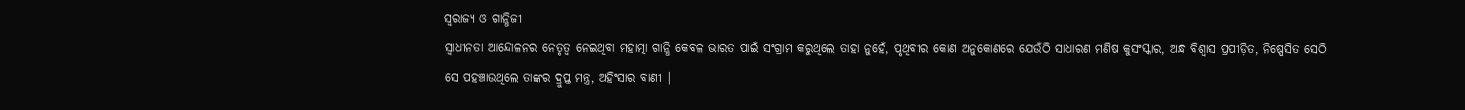ସ୍ଵରାଜ୍ୟ ଓ ଗାନ୍ଧିଜୀ
ସ୍ୱାଧୀନତା ଆନ୍ଦୋଳନର ନେତୃତ୍ୱ ନେଇଥିବା ମହାତ୍ମା ଗାନ୍ଧି କେବଳ ଭାରତ ପାଇଁ ସଂଗ୍ରାମ କରୁଥିଲେ ତାହା ନୁହେଁ, ପୃଥିବୀର କୋଣ ଅନୁକୋଣରେ ଯେଉଁଠି ସାଧାରଣ ମଣିଷ କୁସଂସ୍କାର, ଅନ୍ଧ ବିଶ୍ୱାସ ପ୍ରପୀଡ଼ିତ, ନିଷ୍ପେସିତ ସେଠି ସେ ପହଞ୍ଚାଉଥିଲେ ତାଙ୍କର ଦ୍ରୁପ୍ତ ମନ୍ତ୍ର, ଅହିଂସାର ବାଣୀ |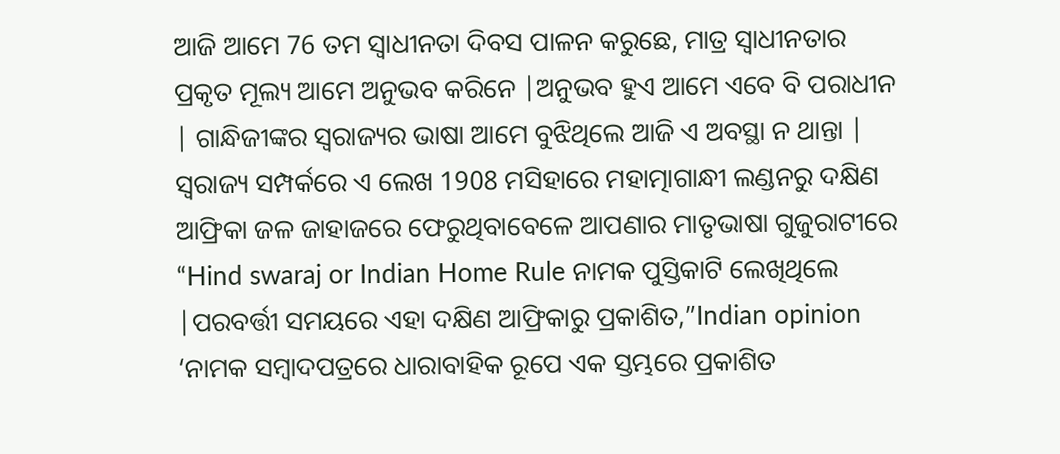ଆଜି ଆମେ 76 ତମ ସ୍ୱାଧୀନତା ଦିବସ ପାଳନ କରୁଛେ, ମାତ୍ର ସ୍ୱାଧୀନତାର ପ୍ରକୃତ ମୂଲ୍ୟ ଆମେ ଅନୁଭବ କରିନେ |ଅନୁଭବ ହୁଏ ଆମେ ଏବେ ବି ପରାଧୀନ | ଗାନ୍ଧିଜୀଙ୍କର ସ୍ଵରାଜ୍ୟର ଭାଷା ଆମେ ବୁଝିଥିଲେ ଆଜି ଏ ଅବସ୍ଥା ନ ଥାନ୍ତା |
ସ୍ଵରାଜ୍ୟ ସମ୍ପର୍କରେ ଏ ଲେଖ 1908 ମସିହାରେ ମହାତ୍ମାଗାନ୍ଧୀ ଲଣ୍ଡନରୁ ଦକ୍ଷିଣ ଆଫ୍ରିକା ଜଳ ଜାହାଜରେ ଫେରୁଥିବାବେଳେ ଆପଣାର ମାତୃଭାଷା ଗୁଜୁରାଟୀରେ “Hind swaraj or Indian Home Rule ନାମକ ପୁସ୍ତିକାଟି ଲେଖିଥିଲେ |ପରବର୍ତ୍ତୀ ସମୟରେ ଏହା ଦକ୍ଷିଣ ଆଫ୍ରିକାରୁ ପ୍ରକାଶିତ,”Indian opinion ‘ନାମକ ସମ୍ବାଦପତ୍ରରେ ଧାରାବାହିକ ରୂପେ ଏକ ସ୍ତମ୍ଭରେ ପ୍ରକାଶିତ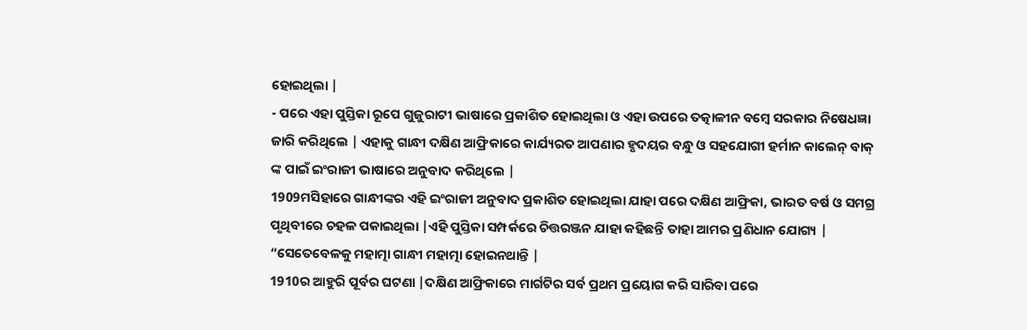ହୋଇଥିଲା |
- ପରେ ଏହା ପୁସ୍ତିକା ରୂପେ ଗୁଜୁରାଟୀ ଭାଷାରେ ପ୍ରକାଶିତ ହୋଇଥିଲା ଓ ଏହା ଉପରେ ତତ୍କାଳୀନ ବମ୍ବେ ସରକାର ନିଷେଧଜ୍ଞା ଜାରି କରିଥିଲେ | ଏହାକୁ ଗାନ୍ଧୀ ଦକ୍ଷିଣ ଆଫ୍ରିକାରେ କାର୍ଯ୍ୟରତ ଆପଣାର ହୃଦୟର ବନ୍ଧୁ ଓ ସହଯୋଗୀ ହର୍ମାନ କାଲେନ୍ ବାକ୍ ଙ୍କ ପାଇଁ ଇଂରାଜୀ ଭାଷାରେ ଅନୁବାଦ କରିଥିଲେ |
1909ମସିହାରେ ଗାନ୍ଧୀଙ୍କର ଏହି ଇଂରାଜୀ ଅନୁବାଦ ପ୍ରକାଶିତ ହୋଇଥିଲା ଯାହା ପରେ ଦକ୍ଷିଣ ଆଫ୍ରିକା, ଭାରତ ବର୍ଷ ଓ ସମଗ୍ର ପୃଥିବୀରେ ଚହଳ ପକାଇଥିଲା |ଏହି ପୁସ୍ତିକା ସମ୍ପର୍କରେ ଚିତ୍ତରଞ୍ଜନ ଯାହା କହିଛନ୍ତି ତାହା ଆମର ପ୍ରଣିଧାନ ଯୋଗ୍ୟ |
“ସେତେବେଳକୁ ମହାତ୍ମା ଗାନ୍ଧୀ ମହାତ୍ମା ହୋଇନଥାନ୍ତି |
1910ର ଆହୁରି ପୂର୍ବର ଘଟଣା |ଦକ୍ଷିଣ ଆଫ୍ରିକାରେ ମାର୍ଗଟିର ସର୍ବ ପ୍ରଥମ ପ୍ରୟୋଗ କରି ସାରିବା ପରେ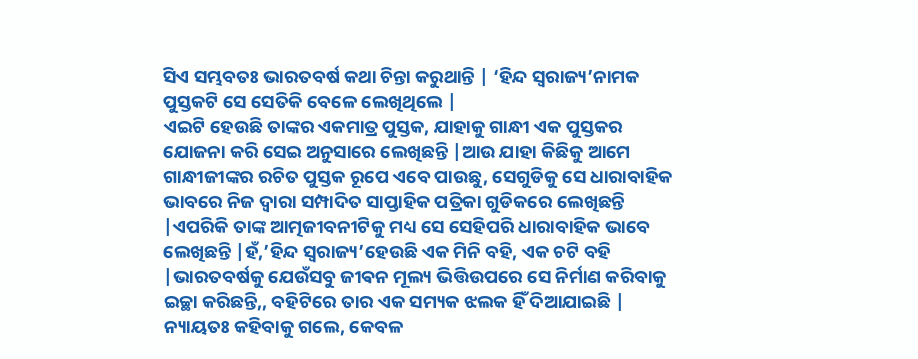ସିଏ ସମ୍ଭବତଃ ଭାରତବର୍ଷ କଥା ଚିନ୍ତା କରୁଥାନ୍ତି | ‘ହିନ୍ଦ ସ୍ୱରାଜ୍ୟ’ନାମକ ପୁସ୍ତକଟି ସେ ସେତିକି ବେଳେ ଲେଖିଥିଲେ |
ଏଇଟି ହେଉଛି ତାଙ୍କର ଏକମାତ୍ର ପୁସ୍ତକ, ଯାହାକୁ ଗାନ୍ଧୀ ଏକ ପୁସ୍ତକର ଯୋଜନା କରି ସେଇ ଅନୁସାରେ ଲେଖିଛନ୍ତି |ଆଉ ଯାହା କିଛିକୁ ଆମେ ଗାନ୍ଧୀଜୀଙ୍କର ରଚିତ ପୁସ୍ତକ ରୂପେ ଏବେ ପାଉଛୁ, ସେଗୁଡିକୁ ସେ ଧାରାବାହିକ ଭାବରେ ନିଜ ଦ୍ୱାରା ସମ୍ପାଦିତ ସାପ୍ତାହିକ ପତ୍ରିକା ଗୁଡିକରେ ଲେଖିଛନ୍ତି |ଏପରିକି ତାଙ୍କ ଆତ୍ମଜୀବନୀଟିକୁ ମଧ୍ୟ ସେ ସେହିପରି ଧାରାବାହିକ ଭାବେ ଲେଖିଛନ୍ତି |ହଁ,’ହିନ୍ଦ ସ୍ଵରାଜ୍ୟ’ହେଉଛି ଏକ ମିନି ବହି, ଏକ ଚଟି ବହି |ଭାରତବର୍ଷକୁ ଯେଉଁସବୁ ଜୀଵନ ମୂଲ୍ୟ ଭିତ୍ତିଉପରେ ସେ ନିର୍ମାଣ କରିବାକୁ ଇଚ୍ଛା କରିଛନ୍ତି,, ବହିଟିରେ ତାର ଏକ ସମ୍ୟକ ଝଲକ ହିଁ ଦିଆଯାଇଛି |
ନ୍ୟାୟତଃ କହିବାକୁ ଗଲେ, କେବଳ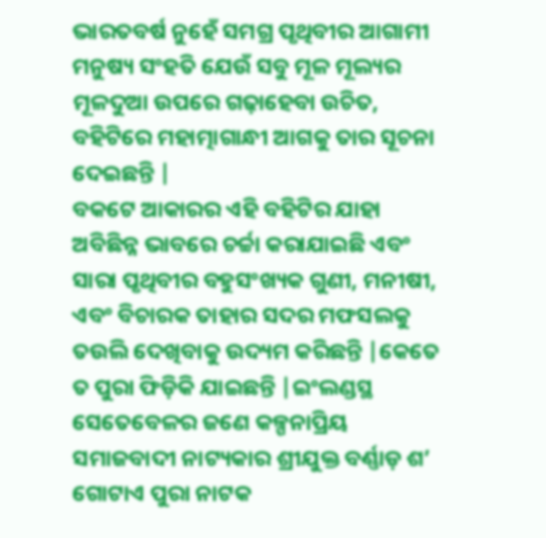ଭାରତବର୍ଷ ନୁହେଁ ସମଗ୍ର ପୃଥିବୀର ଆଗାମୀ ମନୁଷ୍ୟ ସଂହତି ଯେଉଁ ସବୁ ମୂଳ ମୂଲ୍ୟର ମୂଳଦୁଆ ଉପରେ ଗଢ଼ାହେବା ଉଚିତ, ବହିଟିରେ ମହାତ୍ମାଗାନ୍ଧୀ ଆଗକୁ ତାର ସୂଚନା ଦେଇଛନ୍ତି |
ବକଟେ ଆକାରର ଏହି ବହିଟିର ଯାହା ଅବିଛିନ୍ନ ଭାବରେ ଚର୍ଚ୍ଚା କରାଯାଇଛି ଏବଂ ସାରା ପୃଥିବୀର ବହୁସଂଖ୍ୟକ ଗୁଣୀ, ମନୀଷୀ, ଏବଂ ବିଚାରକ ତାହାର ସଦର ମଫସଲକୁ ତଉଲି ଦେଖିବାକୁ ଉଦ୍ୟମ କରିଛନ୍ତି |କେତେ ତ ପୁରା ଫିଡ଼ିକି ଯାଇଛନ୍ତି |ଇଂଲଣ୍ଡସ୍ଥ ସେତେବେଳର ଜଣେ କଳ୍ପନାପ୍ରିୟ ସମାଜବାଦୀ ନାଟ୍ୟକାର ଶ୍ରୀଯୁକ୍ତ ବର୍ଣ୍ଣାଡ଼ ଶ’ ଗୋଟାଏ ପୁରା ନାଟକ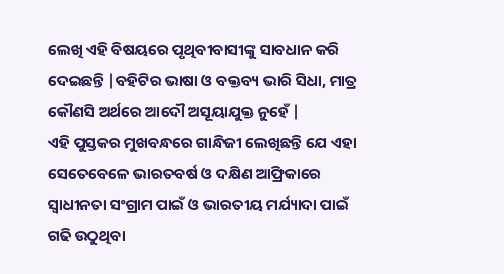ଲେଖି ଏହି ବିଷୟରେ ପୃଥିବୀବାସୀଙ୍କୁ ସାବଧାନ କରି ଦେଇଛନ୍ତି |ବହିଟିର ଭାଷା ଓ ବକ୍ତବ୍ୟ ଭାରି ସିଧା, ମାତ୍ର କୌଣସି ଅର୍ଥରେ ଆଦୌ ଅସୂୟାଯୁକ୍ତ ନୁହେଁ |
ଏହି ପୁସ୍ତକର ମୁଖବନ୍ଧରେ ଗାନ୍ଧିଜୀ ଲେଖିଛନ୍ତି ଯେ ଏହା ସେତେବେଳେ ଭାରତବର୍ଷ ଓ ଦକ୍ଷିଣ ଆଫ୍ରିକାରେ ସ୍ୱାଧୀନତା ସଂଗ୍ରାମ ପାଇଁ ଓ ଭାରତୀୟ ମର୍ଯ୍ୟାଦା ପାଇଁ ଗଢି ଉଠୁଥିବା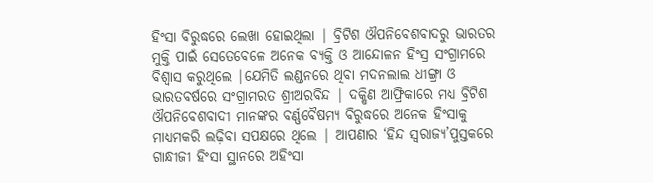ହିଂସା ବିରୁଦ୍ଧରେ ଲେଖା ହୋଇଥିଲା | ବ୍ରିଟିଶ ଔପନିବେଶବାଦରୁ ଭାରତର ମୁକ୍ତି ପାଇଁ ସେତେବେଳେ ଅନେକ ବ୍ୟକ୍ତି ଓ ଆନ୍ଦୋଳନ ହିଂସ୍ର ସଂଗ୍ରାମରେ ବିଶ୍ୱାସ କରୁଥିଲେ |ଯେମିତି ଲଣ୍ଡନରେ ଥିବା ମଦନଲାଲ ଧୀଙ୍ଗ୍ରା ଓ ଭାରତବର୍ଷରେ ସଂଗ୍ରାମରତ ଶ୍ରୀଅରବିନ୍ଦ | ଦକ୍ଷିଣ ଆଫ୍ରିକାରେ ମଧ୍ୟ ବ୍ରିଟିଶ ଔପନିବେଶବାଦୀ ମାନଙ୍କର ବର୍ଣ୍ଣବୈଷମ୍ୟ ବିରୁଦ୍ଧରେ ଅନେକ ହିଂସାକୁ ମାଧ୍ୟମକରି ଲଢ଼ିବା ସପକ୍ଷରେ ଥିଲେ | ଆପଣାର ‘ହିନ୍ଦ ସ୍ୱରାଜ୍ୟ’ପୁସ୍ତକରେ ଗାନ୍ଧୀଜୀ ହିଂସା ସ୍ଥାନରେ ଅହିଂସା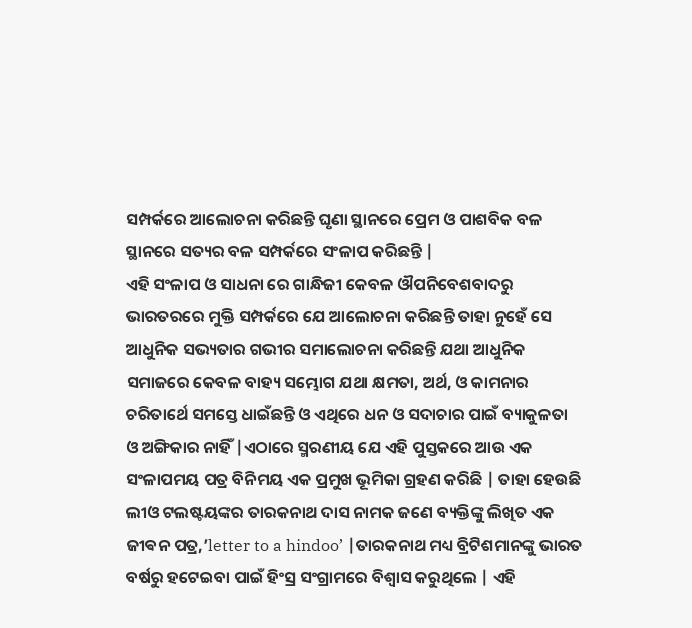ସମ୍ପର୍କରେ ଆଲୋଚନା କରିଛନ୍ତି ଘୃଣା ସ୍ଥାନରେ ପ୍ରେମ ଓ ପାଶବିକ ବଳ ସ୍ଥାନରେ ସତ୍ୟର ବଳ ସମ୍ପର୍କରେ ସଂଳାପ କରିଛନ୍ତି |
ଏହି ସଂଳାପ ଓ ସାଧନା ରେ ଗାନ୍ଧିଜୀ କେବଳ ଔପନିବେଶବାଦରୁ ଭାରତରରେ ମୁକ୍ତି ସମ୍ପର୍କରେ ଯେ ଆଲୋଚନା କରିଛନ୍ତି ତାହା ନୁହେଁ ସେ ଆଧୁନିକ ସଭ୍ୟତାର ଗଭୀର ସମାଲୋଚନା କରିଛନ୍ତି ଯଥା ଆଧୁନିକ ସମାଜରେ କେବଳ ବାହ୍ୟ ସମ୍ଭୋଗ ଯଥା କ୍ଷମତା, ଅର୍ଥ, ଓ କାମନାର ଚରିତାର୍ଥେ ସମସ୍ତେ ଧାଇଁଛନ୍ତି ଓ ଏଥିରେ ଧନ ଓ ସଦାଚାର ପାଇଁ ବ୍ୟାକୁଳତା ଓ ଅଙ୍ଗିକାର ନାହିଁ |ଏଠାରେ ସ୍ମରଣୀୟ ଯେ ଏହି ପୁସ୍ତକରେ ଆଉ ଏକ ସଂଳାପମୟ ପତ୍ର ବିନିମୟ ଏକ ପ୍ରମୁଖ ଭୂମିକା ଗ୍ରହଣ କରିଛି | ତାହା ହେଉଛି ଲୀଓ ଟଲଷ୍ଟୟଙ୍କର ତାରକନାଥ ଦାସ ନାମକ ଜଣେ ବ୍ୟକ୍ତିଙ୍କୁ ଲିଖିତ ଏକ ଜୀଵନ ପତ୍ର,’letter to a hindoo’ |ତାରକନାଥ ମଧ୍ୟ ବ୍ରିଟିଶମାନଙ୍କୁ ଭାରତ ବର୍ଷରୁ ହଟେଇବା ପାଇଁ ହିଂସ୍ର ସଂଗ୍ରାମରେ ବିଶ୍ୱାସ କରୁଥିଲେ | ଏହି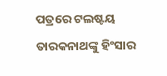ପତ୍ରରେ ଟଲଷ୍ଟୟ ତାରକନାଥଙ୍କୁ ହିଂସାର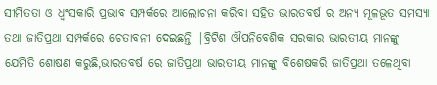ସୀମିତତା ଓ ଧ୍ବଂସକାରି ପ୍ରଭାବ ସମ୍ପର୍କରେ ଆଲୋଚନା କରିବା ସହିତ ଭାରତବର୍ଷ ର ଅନ୍ୟ ମୂଳଭୂତ ସମସ୍ୟା ତଥା ଜାତିପ୍ରଥା ସମ୍ପର୍କରେ ଚେତାବନୀ ଦେଇଛନ୍ତି |ବ୍ରିଟିଶ ଔପନିବେଶିକ ସରକାର ଭାରତୀୟ ମାନଙ୍କୁ ଯେମିତି ଶୋଷଣ କରୁଛି,ଭାରତବର୍ଷ ରେ ଜାତିପ୍ରଥା ଭାରତୀୟ ମାନଙ୍କୁ ବିଶେଷକରି ଜାତିପ୍ରଥା ତଳେଥିବା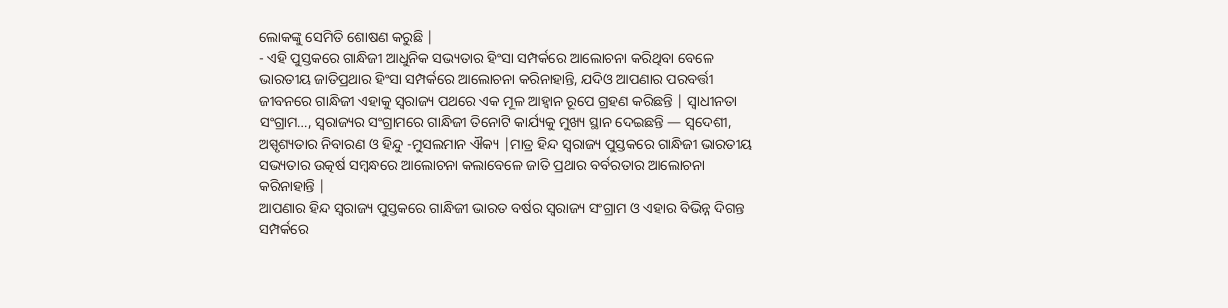ଲୋକଙ୍କୁ ସେମିତି ଶୋଷଣ କରୁଛି |
- ଏହି ପୁସ୍ତକରେ ଗାନ୍ଧିଜୀ ଆଧୁନିକ ସଭ୍ୟତାର ହିଂସା ସମ୍ପର୍କରେ ଆଲୋଚନା କରିଥିବା ବେଳେ ଭାରତୀୟ ଜାତିପ୍ରଥାର ହିଂସା ସମ୍ପର୍କରେ ଆଲୋଚନା କରିନାହାନ୍ତି, ଯଦିଓ ଆପଣାର ପରବର୍ତ୍ତୀ ଜୀବନରେ ଗାନ୍ଧିଜୀ ଏହାକୁ ସ୍ଵରାଜ୍ୟ ପଥରେ ଏକ ମୂଳ ଆହ୍ୱାନ ରୂପେ ଗ୍ରହଣ କରିଛନ୍ତି | ସ୍ୱାଧୀନତା ସଂଗ୍ରାମ…, ସ୍ଵରାଜ୍ୟର ସଂଗ୍ରାମରେ ଗାନ୍ଧିଜୀ ତିନୋଟି କାର୍ଯ୍ୟକୁ ମୁଖ୍ୟ ସ୍ଥାନ ଦେଇଛନ୍ତି — ସ୍ବଦେଶୀ, ଅସ୍ପୃଶ୍ୟତାର ନିବାରଣ ଓ ହିନ୍ଦୁ -ମୁସଲମାନ ଐକ୍ୟ |ମାତ୍ର ହିନ୍ଦ ସ୍ଵରାଜ୍ୟ ପୁସ୍ତକରେ ଗାନ୍ଧିଜୀ ଭାରତୀୟ ସଭ୍ୟତାର ଉତ୍କର୍ଷ ସମ୍ବନ୍ଧରେ ଆଲୋଚନା କଲାବେଳେ ଜାତି ପ୍ରଥାର ବର୍ବରତାର ଆଲୋଚନା କରିନାହାନ୍ତି |
ଆପଣାର ହିନ୍ଦ ସ୍ଵରାଜ୍ୟ ପୁସ୍ତକରେ ଗାନ୍ଧିଜୀ ଭାରତ ବର୍ଷର ସ୍ଵରାଜ୍ୟ ସଂଗ୍ରାମ ଓ ଏହାର ବିଭିନ୍ନ ଦିଗନ୍ତ ସମ୍ପର୍କରେ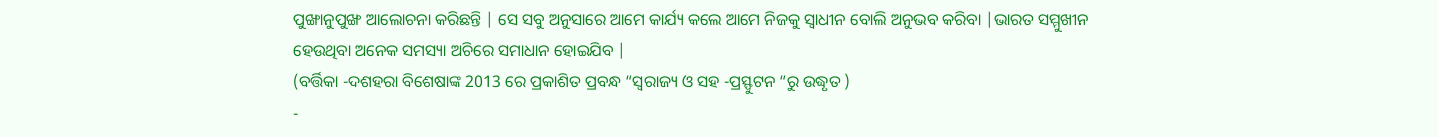ପୁଙ୍ଖାନୁପୁଙ୍ଖ ଆଲୋଚନା କରିଛନ୍ତି | ସେ ସବୁ ଅନୁସାରେ ଆମେ କାର୍ଯ୍ୟ କଲେ ଆମେ ନିଜକୁ ସ୍ୱାଧୀନ ବୋଲି ଅନୁଭବ କରିବା |ଭାରତ ସମ୍ମୁଖୀନ ହେଉଥିବା ଅନେକ ସମସ୍ୟା ଅଚିରେ ସମାଧାନ ହୋଇଯିବ |
(ବର୍ତ୍ତିକା -ଦଶହରା ବିଶେଷାଙ୍କ 2013 ରେ ପ୍ରକାଶିତ ପ୍ରବନ୍ଧ “ସ୍ଵରାଜ୍ୟ ଓ ସହ -ପ୍ରସ୍ଫୁଟନ “ରୁ ଉଦ୍ଧୃତ )
-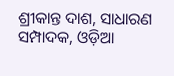ଶ୍ରୀକାନ୍ତ ଦାଶ, ସାଧାରଣ ସମ୍ପାଦକ, ଓଡ଼ିଆ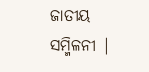ଜାତୀୟ ସମ୍ମିଳନୀ |